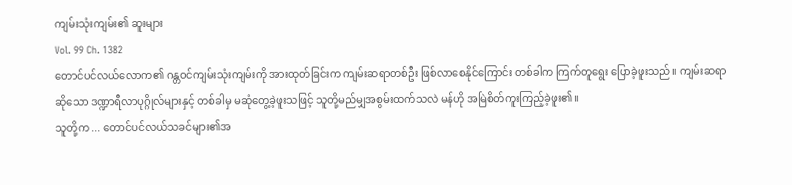ကျမ်းသုံးကျမ်း၏ ဆူးများ
Vol. 99 Ch. 1382
တောင်ပင်လယ်လောက၏ ဂန္တဝင်ကျမ်းသုံးကျမ်းကို အားထုတ်ခြင်းက ကျမ်းဆရာတစ်ဦး ဖြစ်လာစေနိုင်ကြောင်း တစ်ခါက ကြက်တူရွေး ပြောခဲ့ဖူးသည်။ ကျမ်းဆရာဆိုသော ဒဏ္ဍာရီလာပုဂ္ဂိုလ်များနှင့် တစ်ခါမှ မဆုံတွေ့ခဲ့ဖူးသဖြင့် သူတို့မည်မျှအစွမ်းထက်သလဲ မန်ဟို အမြဲစိတ်ကူးကြည့်ခဲ့ဖူး၏။
သူတို့က ... တောင်ပင်လယ်သခင်များ၏အ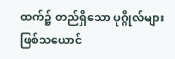ထက်၌ တည်ရှိသော ပုဂ္ဂိုလ်များဖြစ်သယောင်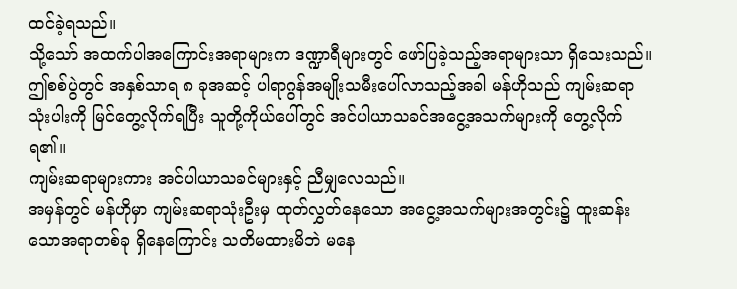ထင်ခဲ့ရသည်။
သို့သော် အထက်ပါအကြောင်းအရာများက ဒဏ္ဍာရီများတွင် ဖော်ပြခဲ့သည့်အရာများသာ ရှိသေးသည်။ ဤစစ်ပွဲတွင် အနှစ်သာရ ၈ ခုအဆင့် ပါရာဂွန်အမျိုးသမီးပေါ်လာသည့်အခါ မန်ဟိုသည် ကျမ်းဆရာသုံးပါးကို မြင်တွေ့လိုက်ရပြီး သူတို့ကိုယ်ပေါ်တွင် အင်ပါယာသခင်အငွေ့အသက်များကို တွေ့လိုက်ရ၏။
ကျမ်းဆရာများကား အင်ပါယာသခင်များနှင့် ညီမျှလေသည်။
အမှန်တွင် မန်ဟိုမှာ ကျမ်းဆရာသုံးဦးမှ ထုတ်လွှတ်နေသော အငွေ့အသက်များအတွင်း၌ ထူးဆန်းသောအရာတစ်ခု ရှိနေကြောင်း သတိမထားမိဘဲ မနေ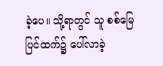ခဲ့ပေ။ သို့ရာတွင် သူ စစ်မြေပြင်ထက်၌ ပေါ်လာခဲ့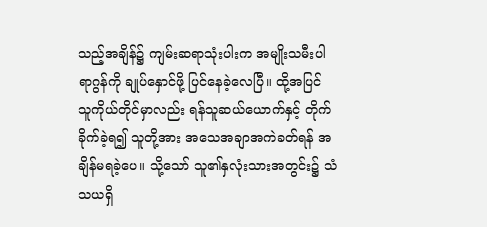သည့်အချိန်၌ ကျမ်းဆရာသုံးပါးက အမျိုးသမီးပါရာဂွန်ကို ချုပ်နှောင်ဖို့ ပြင်နေခဲ့လေပြီ။ ထို့အပြင် သူကိုယ်တိုင်မှာလည်း ရန်သူဆယ်ယောက်နှင့် တိုက်ခိုက်ခဲ့ရ၍ သူတို့အား အသေအချာအကဲခတ်ရန် အချိန်မရခဲ့ပေ။ သို့သော် သူ၏နှလုံးသားအတွင်း၌ သံသယရှိ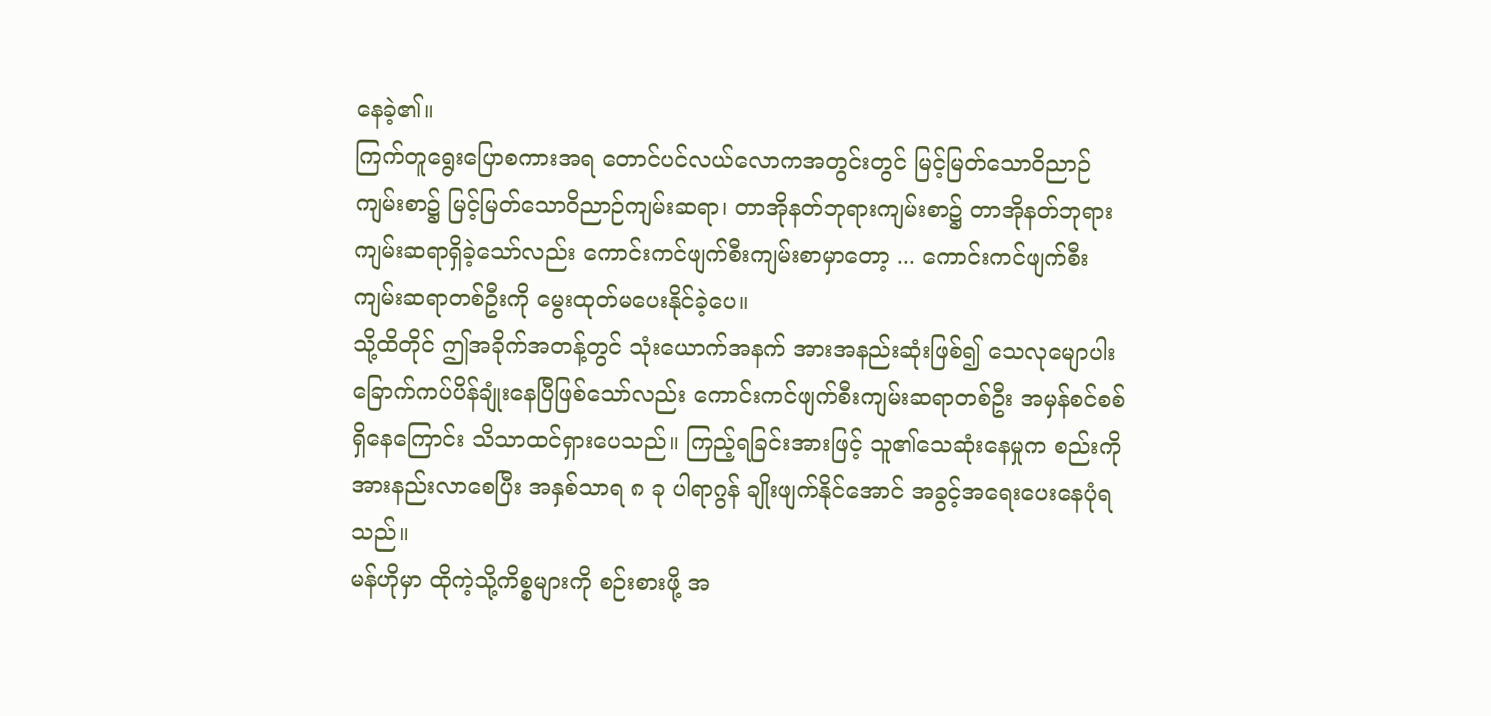နေခဲ့၏။
ကြက်တူရွေးပြောစကားအရ တောင်ပင်လယ်လောကအတွင်းတွင် မြင့်မြတ်သောဝိညာဉ်ကျမ်းစာ၌ မြင့်မြတ်သောဝိညာဉ်ကျမ်းဆရာ၊ တာအိုနတ်ဘုရားကျမ်းစာ၌ တာအိုနတ်ဘုရားကျမ်းဆရာရှိခဲ့သော်လည်း ကောင်းကင်ဖျက်စီးကျမ်းစာမှာတော့ ... ကောင်းကင်ဖျက်စီးကျမ်းဆရာတစ်ဦးကို မွေးထုတ်မပေးနိုင်ခဲ့ပေ။
သို့ထိတိုင် ဤအခိုက်အတန့်တွင် သုံးယောက်အနက် အားအနည်းဆုံးဖြစ်၍ သေလုမျောပါး ခြောက်ကပ်ပိန်ချုံးနေပြီဖြစ်သော်လည်း ကောင်းကင်ဖျက်စီးကျမ်းဆရာတစ်ဦး အမှန်စင်စစ် ရှိနေကြောင်း သိသာထင်ရှားပေသည်။ ကြည့်ရခြင်းအားဖြင့် သူ၏သေဆုံးနေမှုက စည်းကို အားနည်းလာစေပြီး အနှစ်သာရ ၈ ခု ပါရာဂွန် ချိုးဖျက်နိုင်အောင် အခွင့်အရေးပေးနေပုံရသည်။
မန်ဟိုမှာ ထိုကဲ့သို့ကိစ္စများကို စဉ်းစားဖို့ အ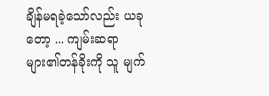ချိန်မရခဲ့သော်လည်း ယခုတော့ ... ကျမ်းဆရာများ၏တန်ခိုးကို သူ မျက်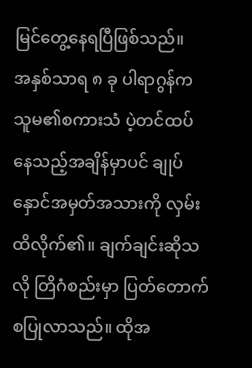မြင်တွေ့နေရပြီဖြစ်သည်။
အနှစ်သာရ ၈ ခု ပါရာဂွန်က သူမ၏စကားသံ ပဲ့တင်ထပ်နေသည့်အချိန်မှာပင် ချုပ်နှောင်အမှတ်အသားကို လှမ်းထိလိုက်၏။ ချက်ချင်းဆိုသလို တြိဂံစည်းမှာ ပြတ်တောက်စပြုလာသည်။ ထိုအ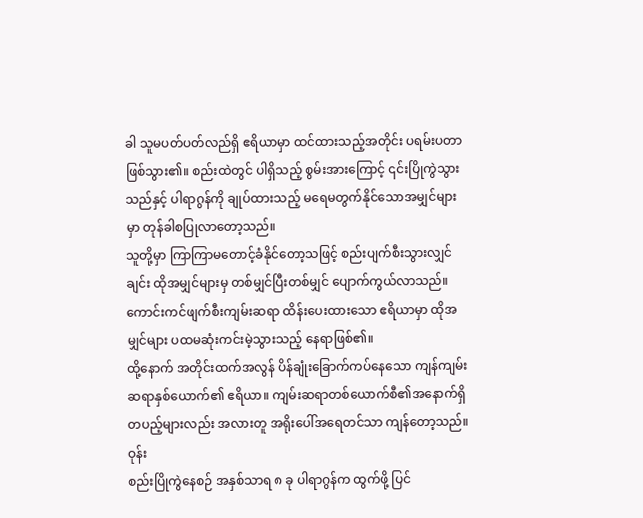ခါ သူမပတ်ပတ်လည်ရှိ ဧရိယာမှာ ထင်ထားသည့်အတိုင်း ပရမ်းပတာ ဖြစ်သွား၏။ စည်းထဲတွင် ပါရှိသည့် စွမ်းအားကြောင့် ၎င်းပြိုကွဲသွားသည်နှင့် ပါရာဂွန်ကို ချုပ်ထားသည့် မရေမတွက်နိုင်သောအမျှင်များမှာ တုန်ခါစပြုလာတော့သည်။
သူတို့မှာ ကြာကြာမတောင့်ခံနိုင်တော့သဖြင့် စည်းပျက်စီးသွားလျှင်ချင်း ထိုအမျှင်များမှ တစ်မျှင်ပြီးတစ်မျှင် ပျောက်ကွယ်လာသည်။ ကောင်းကင်ဖျက်စီးကျမ်းဆရာ ထိန်းပေးထားသော ဧရိယာမှာ ထိုအမျှင်များ ပထမဆုံးကင်းမဲ့သွားသည့် နေရာဖြစ်၏။
ထို့နောက် အတိုင်းထက်အလွန် ပိန်ချုံးခြောက်ကပ်နေသော ကျန်ကျမ်းဆရာနှစ်ယောက်၏ ဧရိယာ။ ကျမ်းဆရာတစ်ယောက်စီ၏အနောက်ရှိ တပည့်များလည်း အလားတူ အရိုးပေါ်အရေတင်သာ ကျန်တော့သည်။
ဝုန်း
စည်းပြိုကွဲနေစဉ် အနှစ်သာရ ၈ ခု ပါရာဂွန်က ထွက်ဖို့ ပြင်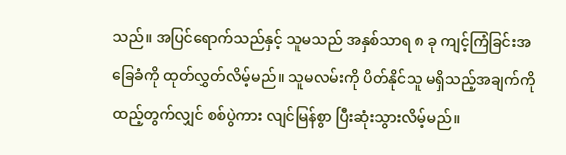သည်။ အပြင်ရောက်သည်နှင့် သူမသည် အနှစ်သာရ ၈ ခု ကျင့်ကြံခြင်းအခြေခံကို ထုတ်လွှတ်လိမ့်မည်။ သူမလမ်းကို ပိတ်နိုင်သူ မရှိသည့်အချက်ကို ထည့်တွက်လျှင် စစ်ပွဲကား လျင်မြန်စွာ ပြီးဆုံးသွားလိမ့်မည်။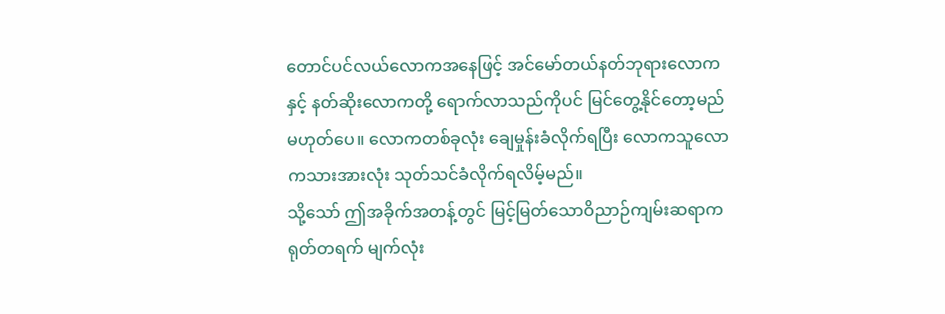တောင်ပင်လယ်လောကအနေဖြင့် အင်မော်တယ်နတ်ဘုရားလောကနှင့် နတ်ဆိုးလောကတို့ ရောက်လာသည်ကိုပင် မြင်တွေ့နိုင်တော့မည်မဟုတ်ပေ။ လောကတစ်ခုလုံး ချေမှုန်းခံလိုက်ရပြီး လောကသူလောကသားအားလုံး သုတ်သင်ခံလိုက်ရလိမ့်မည်။
သို့သော် ဤအခိုက်အတန့်တွင် မြင့်မြတ်သောဝိညာဉ်ကျမ်းဆရာက ရုတ်တရက် မျက်လုံး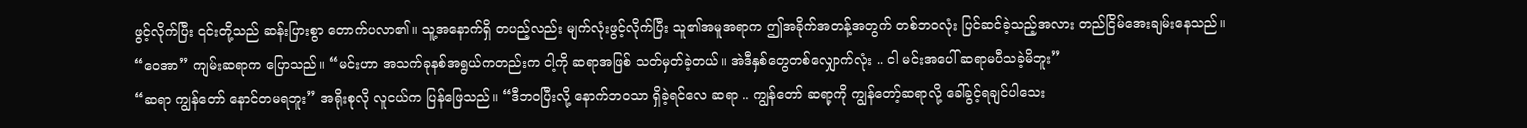ဖွင့်လိုက်ပြီး ၎င်းတို့သည် ဆန်းပြားစွာ တောက်ပလာ၏။ သူ့အနောက်ရှိ တပည့်လည်း မျက်လုံးဖွင့်လိုက်ပြီး သူ၏အမူအရာက ဤအခိုက်အတန့်အတွက် တစ်ဘဝလုံး ပြင်ဆင်ခဲ့သည့်အလား တည်ငြိမ်အေးချမ်းနေသည်။
“ဝေအာ” ကျမ်းဆရာက ပြောသည်။ “မင်းဟာ အသက်ခုနစ်အရွယ်ကတည်းက ငါ့ကို ဆရာအဖြစ် သတ်မှတ်ခဲ့တယ်။ အဲဒီနှစ်တွေတစ်လျှောက်လုံး .. ငါ မင်းအပေါ် ဆရာမပီသခဲ့မိဘူး”
“ဆရာ ကျွန်တော် နောင်တမရဘူး” အရိုးစုလို လူငယ်က ပြန်ဖြေသည်။ “ဒီဘဝပြီးလို့ နောက်ဘဝသာ ရှိခဲ့ရင်လေ ဆရာ .. ကျွန်တော် ဆရာ့ကို ကျွန်တော့်ဆရာလို့ ခေါ်ခွင့်ရချင်ပါသေး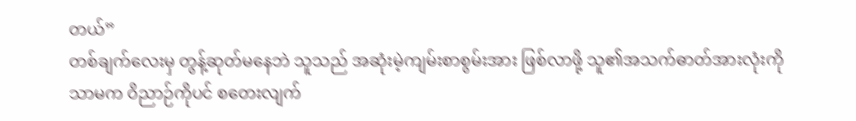တယ်”
တစ်ချက်လေးမှ တွန့်ဆုတ်မနေဘဲ သူသည် အဆုံးမဲ့ကျမ်းစာစွမ်းအား ဖြစ်လာဖို့ သူ၏အသက်ဓာတ်အားလုံးကိုသာမက ဝိညာဉ်ကိုပင် စတေးလျက်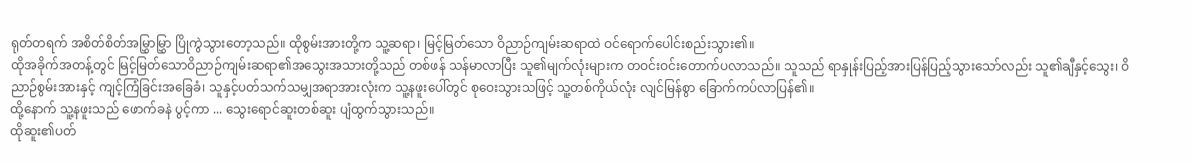ရုတ်တရက် အစိတ်စိတ်အမြွှာမြွှာ ပြိုကွဲသွားတော့သည်။ ထိုစွမ်းအားတို့က သူ့ဆရာ၊ မြင့်မြတ်သော ဝိညာဉ်ကျမ်းဆရာထဲ ဝင်ရောက်ပေါင်းစည်းသွား၏။
ထိုအခိုက်အတန့်တွင် မြင့်မြတ်သောဝိညာဉ်ကျမ်းဆရာ၏အသွေးအသားတို့သည် တစ်ဖန် သန်မာလာပြီး သူ၏မျက်လုံးများက တဝင်းဝင်းတောက်ပလာသည်။ သူသည် ရာနှုန်းပြည့်အားပြန်ပြည့်သွားသော်လည်း သူ၏ချီနှင့်သွေး၊ ဝိညာဉ်စွမ်းအားနှင့် ကျင့်ကြံခြင်းအခြေခံ၊ သူနှင့်ပတ်သက်သမျှအရာအားလုံးက သူ့နဖူးပေါ်တွင် စုဝေးသွားသဖြင့် သူ့တစ်ကိုယ်လုံး လျင်မြန်စွာ ခြောက်ကပ်လာပြန်၏။
ထို့နောက် သူ့နဖူးသည် ဖောက်ခနဲ ပွင့်ကာ ... သွေးရောင်ဆူးတစ်ဆူး ပျံထွက်သွားသည်။
ထိုဆူး၏ပတ်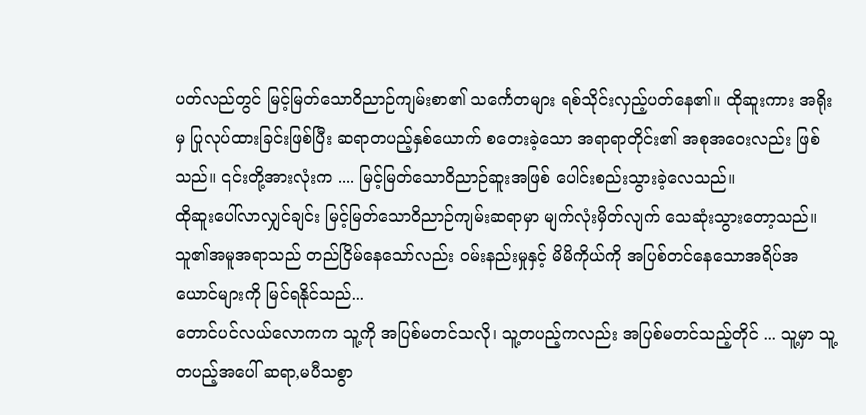ပတ်လည်တွင် မြင့်မြတ်သောဝိညာဉ်ကျမ်းစာ၏ သင်္ကေတများ ရစ်သိုင်းလှည့်ပတ်နေ၏။ ထိုဆူးကား အရိုးမှ ပြုလုပ်ထားခြင်းဖြစ်ပြီး ဆရာတပည့်နှစ်ယောက် စတေးခဲ့သော အရာရာတိုင်း၏ အစုအဝေးလည်း ဖြစ်သည်။ ၎င်းတို့အားလုံးက .... မြင့်မြတ်သောဝိညာဉ်ဆူးအဖြစ် ပေါင်းစည်းသွားခဲ့လေသည်။
ထိုဆူးပေါ်လာလျှင်ချင်း မြင့်မြတ်သောဝိညာဉ်ကျမ်းဆရာမှာ မျက်လုံးမှိတ်လျက် သေဆုံးသွားတော့သည်။ သူ၏အမူအရာသည် တည်ငြိမ်နေသော်လည်း ဝမ်းနည်းမှုနှင့် မိမိကိုယ်ကို အပြစ်တင်နေသောအရိပ်အယောင်များကို မြင်ရနိုင်သည်...
တောင်ပင်လယ်လောကက သူ့ကို အပြစ်မတင်သလို၊ သူ့တပည့်ကလည်း အပြစ်မတင်သည့်တိုင် ... သူ့မှာ သူ့တပည့်အပေါ် ဆရာ,မပီသစွာ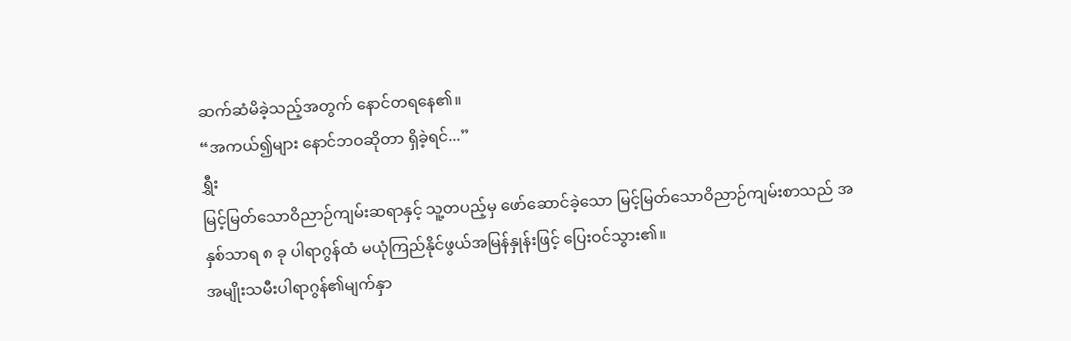ဆက်ဆံမိခဲ့သည့်အတွက် နောင်တရနေ၏။
“အကယ်၍များ နောင်ဘဝဆိုတာ ရှိခဲ့ရင်...”
ရွှီး
မြင့်မြတ်သောဝိညာဉ်ကျမ်းဆရာနှင့် သူ့တပည့်မှ ဖော်ဆောင်ခဲ့သော မြင့်မြတ်သောဝိညာဉ်ကျမ်းစာသည် အနှစ်သာရ ၈ ခု ပါရာဂွန်ထံ မယုံကြည်နိုင်ဖွယ်အမြန်နှုန်းဖြင့် ပြေးဝင်သွား၏။
အမျိုးသမီးပါရာဂွန်၏မျက်နှာ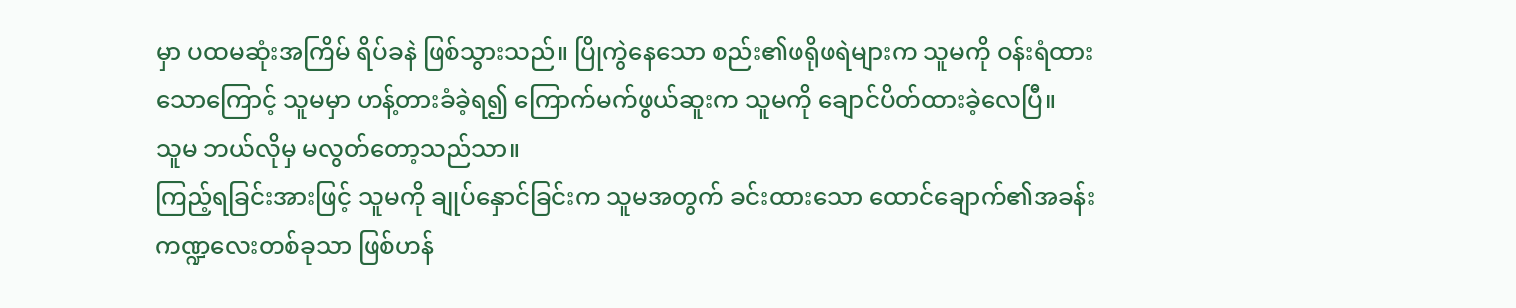မှာ ပထမဆုံးအကြိမ် ရိပ်ခနဲ ဖြစ်သွားသည်။ ပြိုကွဲနေသော စည်း၏ဖရိုဖရဲများက သူမကို ဝန်းရံထားသောကြောင့် သူမမှာ ဟန့်တားခံခဲ့ရ၍ ကြောက်မက်ဖွယ်ဆူးက သူမကို ချောင်ပိတ်ထားခဲ့လေပြီ။
သူမ ဘယ်လိုမှ မလွတ်တော့သည်သာ။
ကြည့်ရခြင်းအားဖြင့် သူမကို ချုပ်နှောင်ခြင်းက သူမအတွက် ခင်းထားသော ထောင်ချောက်၏အခန်းကဏ္ဍလေးတစ်ခုသာ ဖြစ်ဟန်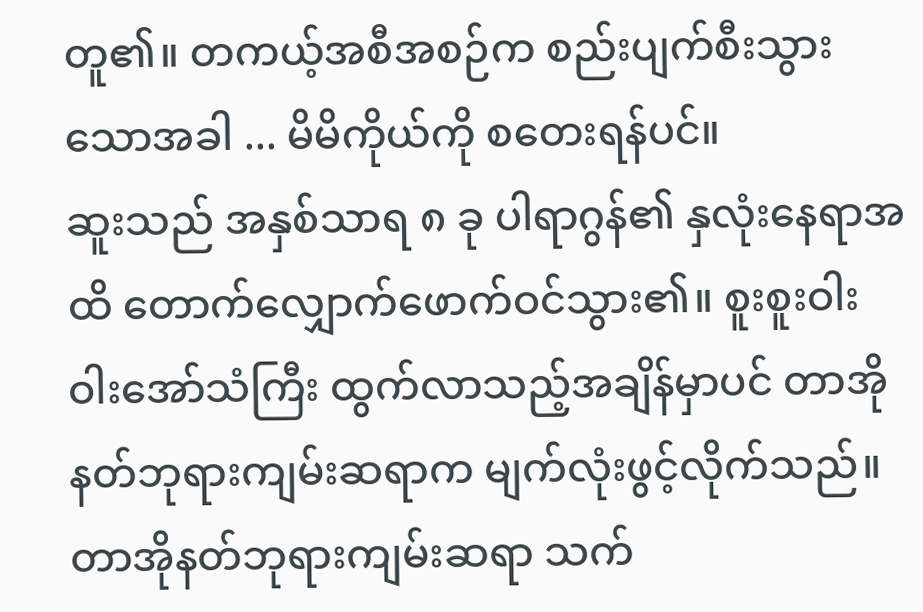တူ၏။ တကယ့်အစီအစဉ်က စည်းပျက်စီးသွားသောအခါ ... မိမိကိုယ်ကို စတေးရန်ပင်။
ဆူးသည် အနှစ်သာရ ၈ ခု ပါရာဂွန်၏ နှလုံးနေရာအထိ တောက်လျှောက်ဖောက်ဝင်သွား၏။ စူးစူးဝါးဝါးအော်သံကြီး ထွက်လာသည့်အချိန်မှာပင် တာအိုနတ်ဘုရားကျမ်းဆရာက မျက်လုံးဖွင့်လိုက်သည်။
တာအိုနတ်ဘုရားကျမ်းဆရာ သက်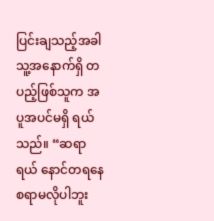ပြင်းချသည့်အခါ သူ့အနောက်ရှိ တပည့်ဖြစ်သူက အပူအပင်မရှိ ရယ်သည်။ “ဆရာရယ် နောင်တရနေစရာမလိုပါဘူး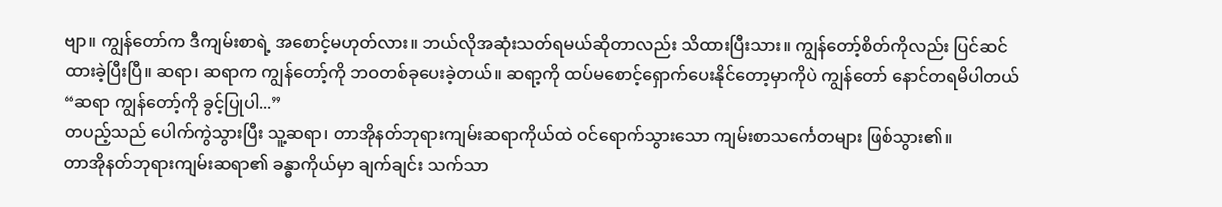ဗျာ။ ကျွန်တော်က ဒီကျမ်းစာရဲ့ အစောင့်မဟုတ်လား။ ဘယ်လိုအဆုံးသတ်ရမယ်ဆိုတာလည်း သိထားပြီးသား။ ကျွန်တော့်စိတ်ကိုလည်း ပြင်ဆင်ထားခဲ့ပြီးပြီ။ ဆရာ၊ ဆရာက ကျွန်တော့်ကို ဘဝတစ်ခုပေးခဲ့တယ်။ ဆရာ့ကို ထပ်မစောင့်ရှောက်ပေးနိုင်တော့မှာကိုပဲ ကျွန်တော် နောင်တရမိပါတယ်
“ဆရာ ကျွန်တော့်ကို ခွင့်ပြုပါ...”
တပည့်သည် ပေါက်ကွဲသွားပြီး သူ့ဆရာ၊ တာအိုနတ်ဘုရားကျမ်းဆရာကိုယ်ထဲ ဝင်ရောက်သွားသော ကျမ်းစာသင်္ကေတများ ဖြစ်သွား၏။
တာအိုနတ်ဘုရားကျမ်းဆရာ၏ ခန္ဓာကိုယ်မှာ ချက်ချင်း သက်သာ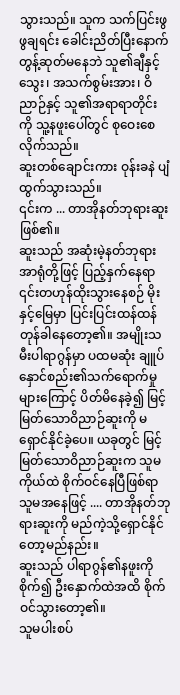သွားသည်။ သူက သက်ပြင်းဖွဖွချရင်း ခေါင်းညိတ်ပြီးနောက် တွန့်ဆုတ်မနေဘဲ သူ၏ချီနှင့်သွေး၊ အသက်စွမ်းအား၊ ဝိညာဉ်နှင့် သူ၏အရာရာတိုင်းကို သူ့နဖူးပေါ်တွင် စုဝေးစေလိုက်သည်။
ဆူးတစ်ချောင်းကား ဝုန်းခနဲ ပျံထွက်သွားသည်။
၎င်းက ... တာအိုနတ်ဘုရားဆူး ဖြစ်၏။
ဆူးသည် အဆုံးမဲ့နတ်ဘုရားအာရုံတို့ဖြင့် ပြည့်နှက်နေရာ ၎င်းတဟုန်ထိုးသွားနေစဉ် မိုးနှင့်မြေမှာ ပြင်းပြင်းထန်ထန် တုန်ခါနေတော့၏။ အမျိုးသမီးပါရာဂွန်မှာ ပထမဆုံး ချူပ်နှောင်စည်း၏သက်ရောက်မှုများကြောင့် ပိတ်မိနေခဲ့၍ မြင့်မြတ်သောဝိညာဉ်ဆူးကို မရှောင်နိုင်ခဲ့ပေ။ ယခုတွင် မြင့်မြတ်သောဝိညာဉ်ဆူးက သူမကိုယ်ထဲ စိုက်ဝင်နေပြီဖြစ်ရာ သူမအနေဖြင့် .... တာအိုနတ်ဘုရားဆူးကို မည်ကဲ့သို့ရှောင်နိုင်တော့မည်နည်း။
ဆူးသည် ပါရာဂွန်၏နဖူးကို စိုက်၍ ဦးနှောက်ထဲအထိ စိုက်ဝင်သွားတော့၏။
သူမပါးစပ်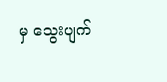မှ သွေးပျက်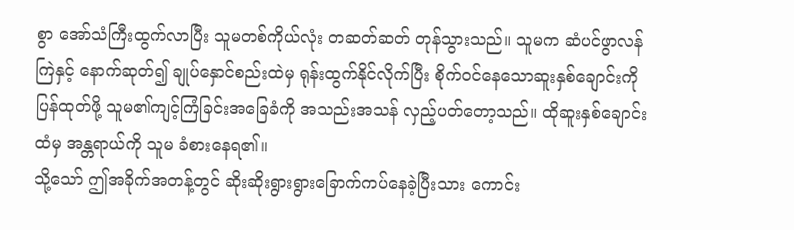စွာ အော်သံကြီးထွက်လာပြီး သူမတစ်ကိုယ်လုံး တဆတ်ဆတ် တုန်သွားသည်။ သူမက ဆံပင်ဖွာလန်ကြဲနှင့် နောက်ဆုတ်၍ ချုပ်နှောင်စည်းထဲမှ ရုန်းထွက်နိုင်လိုက်ပြီး စိုက်ဝင်နေသောဆူးနှစ်ချောင်းကို ပြန်ထုတ်ဖို့ သူမ၏ကျင့်ကြံခြင်းအခြေခံကို အသည်းအသန် လှည့်ပတ်တော့သည်။ ထိုဆူးနှစ်ချောင်းထံမှ အန္တရာယ်ကို သူမ ခံစားနေရ၏။
သို့သော် ဤအခိုက်အတန့်တွင် ဆိုးဆိုးရွားရွားခြောက်ကပ်နေခဲ့ပြီးသား ကောင်း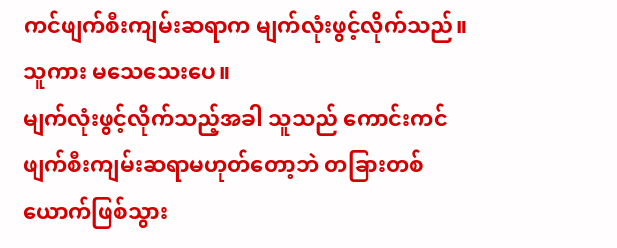ကင်ဖျက်စီးကျမ်းဆရာက မျက်လုံးဖွင့်လိုက်သည်။
သူကား မသေသေးပေ။
မျက်လုံးဖွင့်လိုက်သည့်အခါ သူသည် ကောင်းကင်ဖျက်စီးကျမ်းဆရာမဟုတ်တော့ဘဲ တခြားတစ်ယောက်ဖြစ်သွား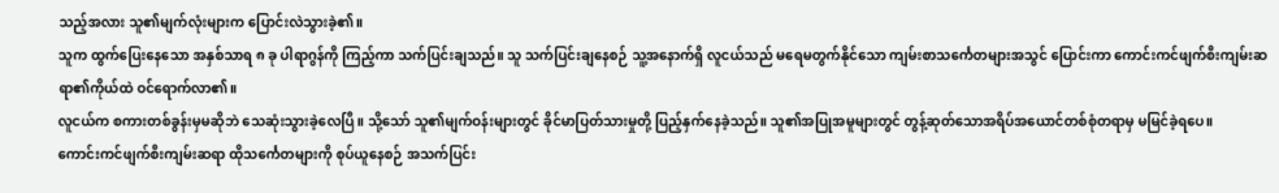သည့်အလား သူ၏မျက်လုံးများက ပြောင်းလဲသွားခဲ့၏။
သူက ထွက်ပြေးနေသော အနှစ်သာရ ၈ ခု ပါရာဂွန်ကို ကြည့်ကာ သက်ပြင်းချသည်။ သူ သက်ပြင်းချနေစဉ် သူ့အနောက်ရှိ လူငယ်သည် မရေမတွက်နိုင်သော ကျမ်းစာသင်္ကေတများအသွင် ပြောင်းကာ ကောင်းကင်ဖျက်စီးကျမ်းဆရာ၏ကိုယ်ထဲ ဝင်ရောက်လာ၏။
လူငယ်က စကားတစ်ခွန်းမှမဆိုဘဲ သေဆုံးသွားခဲ့လေပြီ။ သို့သော် သူ၏မျက်ဝန်းများတွင် ခိုင်မာပြတ်သားမှုတို့ ပြည့်နှက်နေခဲ့သည်။ သူ၏အပြုအမူများတွင် တွန့်ဆုတ်သောအရိပ်အယောင်တစ်စုံတရာမှ မမြင်ခဲ့ရပေ။
ကောင်းကင်ဖျက်စီးကျမ်းဆရာ ထိုသင်္ကေတများကို စုပ်ယူနေစဉ် အသက်ပြင်း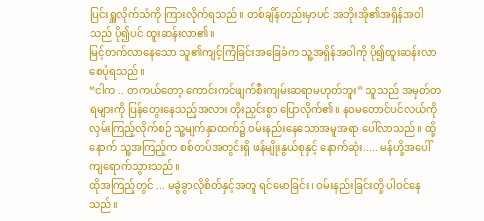ပြင်းရှူလိုက်သံကို ကြားလိုက်ရသည်။ တစ်ချိန်တည်းမှာပင် အဘိုးအို၏အရှိန်အဝါသည် ပို၍ပင် ထူးဆန်းလာ၏။
မြင့်တက်လာနေသော သူ၏ကျင့်ကြံခြင်းအခြေခံက သူ့အရှိန်အဝါကို ပို၍ထူးဆန်းလာစေပုံရသည်။
“ငါက .. တကယ်တော့ ကောင်းကင်ဖျက်စီးကျမ်းဆရာမဟုတ်ဘူး” သူသည် အမှတ်တရများကို ပြန်တွေးနေသည့်အလား တိုးညှင်းစွာ ပြောလိုက်၏။ နဝမတောင်ပင်လယ်ကို လှမ်းကြည့်လိုက်စဉ် သူ့မျက်နှာထက်၌ ဝမ်းနည်းနေသောအမူအရာ ပေါ်လာသည်။ ထို့နောက် သူ့အကြည့်က စစ်တပ်အတွင်းရှိ ဖန်မျိုးနွယ်စုနှင့် နောက်ဆုံး..... မန်ဟို့အပေါ် ကျရောက်သွားသည်။
ထိုအကြည့်တွင် ... မခွဲခွာလိုစိတ်နှင့်အတူ ရင်မောခြင်း၊ ဝမ်းနည်းခြင်းတို့ ပါဝင်နေသည်။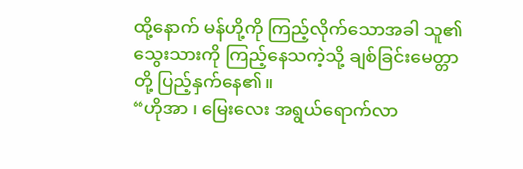ထို့နောက် မန်ဟို့ကို ကြည့်လိုက်သောအခါ သူ၏သွေးသားကို ကြည့်နေသကဲ့သို့ ချစ်ခြင်းမေတ္တာတို့ ပြည့်နှက်နေ၏။
“ဟိုအာ ၊ မြေးလေး အရွယ်ရောက်လာ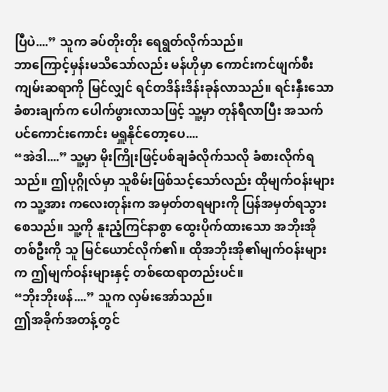ပြီပဲ....” သူက ခပ်တိုးတိုး ရေရွတ်လိုက်သည်။
ဘာကြောင့်မှန်းမသိသော်လည်း မန်ဟိုမှာ ကောင်းကင်ဖျက်စီးကျမ်းဆရာကို မြင်လျှင် ရင်တဒိန်းဒိန်းခုန်လာသည်။ ရင်းနှီးသောခံစားချက်က ပေါက်ဖွားလာသဖြင့် သူ့မှာ တုန်ရီလာပြီး အသက်ပင်ကောင်းကောင်း မရှူနိုင်တော့ပေ....
“အဲဒါ....” သူ့မှာ မိုးကြိုးဖြင့်ပစ်ချခံလိုက်သလို ခံစားလိုက်ရသည်။ ဤပုဂ္ဂိုလ်မှာ သူစိမ်းဖြစ်သင့်သော်လည်း ထိုမျက်ဝန်းများက သူ့အား ကလေးတုန်းက အမှတ်တရများကို ပြန်အမှတ်ရသွားစေသည်။ သူ့ကို နူးညံ့ကြင်နာစွာ ထွေးပိုက်ထားသော အဘိုးအိုတစ်ဦးကို သူ မြင်ယောင်လိုက်၏။ ထိုအဘိုးအို၏မျက်ဝန်းများက ဤမျက်ဝန်းများနှင့် တစ်ထေရာတည်းပင်။
“ဘိုးဘိုးဖန်....” သူက လှမ်းအော်သည်။
ဤအခိုက်အတန့်တွင်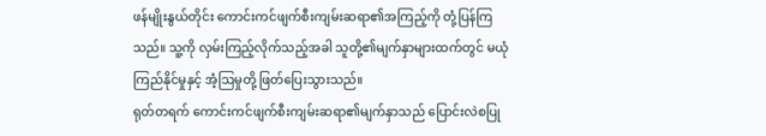ဖန်မျိုးနွယ်တိုင်း ကောင်းကင်ဖျက်စီးကျမ်းဆရာ၏အကြည့်ကို တုံ့ပြန်ကြသည်။ သူ့ကို လှမ်းကြည့်လိုက်သည့်အခါ သူတို့၏မျက်နှာများထက်တွင် မယုံကြည်နိုင်မှုနှင့် အံ့ဩမှုတို့ ဖြတ်ပြေးသွားသည်။
ရုတ်တရက် ကောင်းကင်ဖျက်စီးကျမ်းဆရာ၏မျက်နှာသည် ပြောင်းလဲစပြု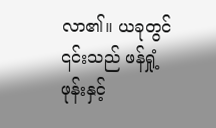လာ၏။ ယခုတွင် ၎င်းသည် ဖန်ရှုံ့ဖုန်းနှင့်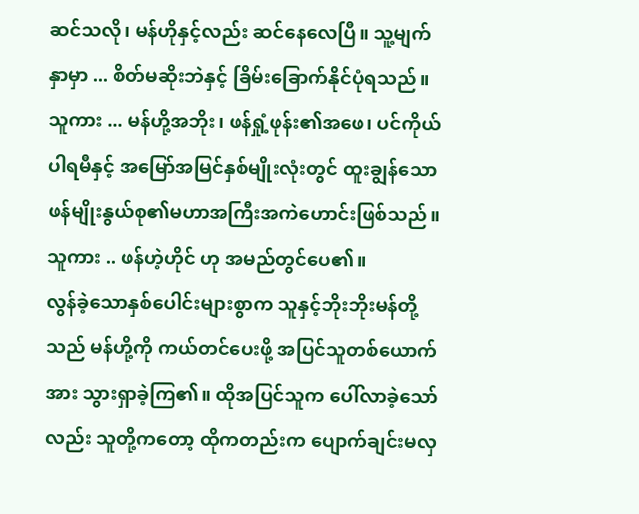ဆင်သလို၊ မန်ဟိုနှင့်လည်း ဆင်နေလေပြီ။ သူ့မျက်နှာမှာ ... စိတ်မဆိုးဘဲနှင့် ခြိမ်းခြောက်နိုင်ပုံရသည်။
သူကား ... မန်ဟို့အဘိုး၊ ဖန်ရှုံ့ဖုန်း၏အဖေ၊ ပင်ကိုယ်ပါရမီနှင့် အမြော်အမြင်နှစ်မျိုးလုံးတွင် ထူးချွန်သော ဖန်မျိုးနွယ်စု၏မဟာအကြီးအကဲဟောင်းဖြစ်သည်။
သူကား .. ဖန်ဟဲ့ဟိုင် ဟု အမည်တွင်ပေ၏။
လွန်ခဲ့သောနှစ်ပေါင်းများစွာက သူနှင့်ဘိုးဘိုးမန်တို့သည် မန်ဟို့ကို ကယ်တင်ပေးဖို့ အပြင်သူတစ်ယောက်အား သွားရှာခဲ့ကြ၏။ ထိုအပြင်သူက ပေါ်လာခဲ့သော်လည်း သူတို့ကတော့ ထိုကတည်းက ပျောက်ချင်းမလှ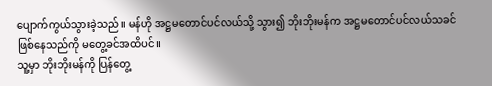ပျောက်ကွယ်သွားခဲ့သည်။ မန်ဟို အဋ္ဌမတောင်ပင်လယ်သို့ သွား၍ ဘိုးဘိုးမန်က အဋ္ဌမတောင်ပင်လယ်သခင်ဖြစ်နေသည်ကို မတွေ့ခင်အထိပင်။
သူ့မှာ ဘိုးဘိုးမန်ကို ပြန်တွေ့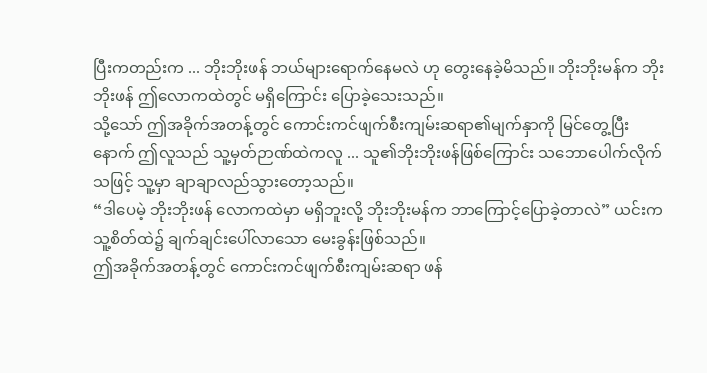ပြီးကတည်းက ... ဘိုးဘိုးဖန် ဘယ်များရောက်နေမလဲ ဟု တွေးနေခဲ့မိသည်။ ဘိုးဘိုးမန်က ဘိုးဘိုးဖန် ဤလောကထဲတွင် မရှိကြောင်း ပြောခဲ့သေးသည်။
သို့သော် ဤအခိုက်အတန့်တွင် ကောင်းကင်ဖျက်စီးကျမ်းဆရာ၏မျက်နှာကို မြင်တွေ့ပြီးနောက် ဤလူသည် သူ့မှတ်ဉာဏ်ထဲကလူ ... သူ၏ဘိုးဘိုးဖန်ဖြစ်ကြောင်း သဘောပေါက်လိုက်သဖြင့် သူ့မှာ ချာချာလည်သွားတော့သည်။
“ဒါပေမဲ့ ဘိုးဘိုးဖန် လောကထဲမှာ မရှိဘူးလို့ ဘိုးဘိုးမန်က ဘာကြောင့်ပြောခဲ့တာလဲ” ယင်းက သူ့စိတ်ထဲ၌ ချက်ချင်းပေါ်လာသော မေးခွန်းဖြစ်သည်။
ဤအခိုက်အတန့်တွင် ကောင်းကင်ဖျက်စီးကျမ်းဆရာ ဖန်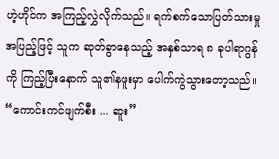ဟဲ့ဟိုင်က အကြည့်လွှဲလိုက်သည်။ ရက်စက်သောပြတ်သားမှုအပြည့်ဖြင့် သူက ဆုတ်ခွာနေသည့် အနှစ်သာရ ၈ ခုပါရာဂွန်ကို ကြည့်ပြီးနောက် သူ၏နဖူးမှာ ပေါက်ကွဲသွားတော့သည်။
“ကောင်းကင်ဖျက်စီး ... ဆူး”